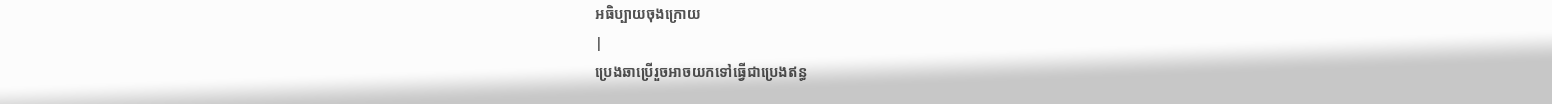អធិប្បាយចុងក្រោយ
|
ប្រេងឆាប្រើរួចអាចយកទៅធ្វើជាប្រេងឥន្ធ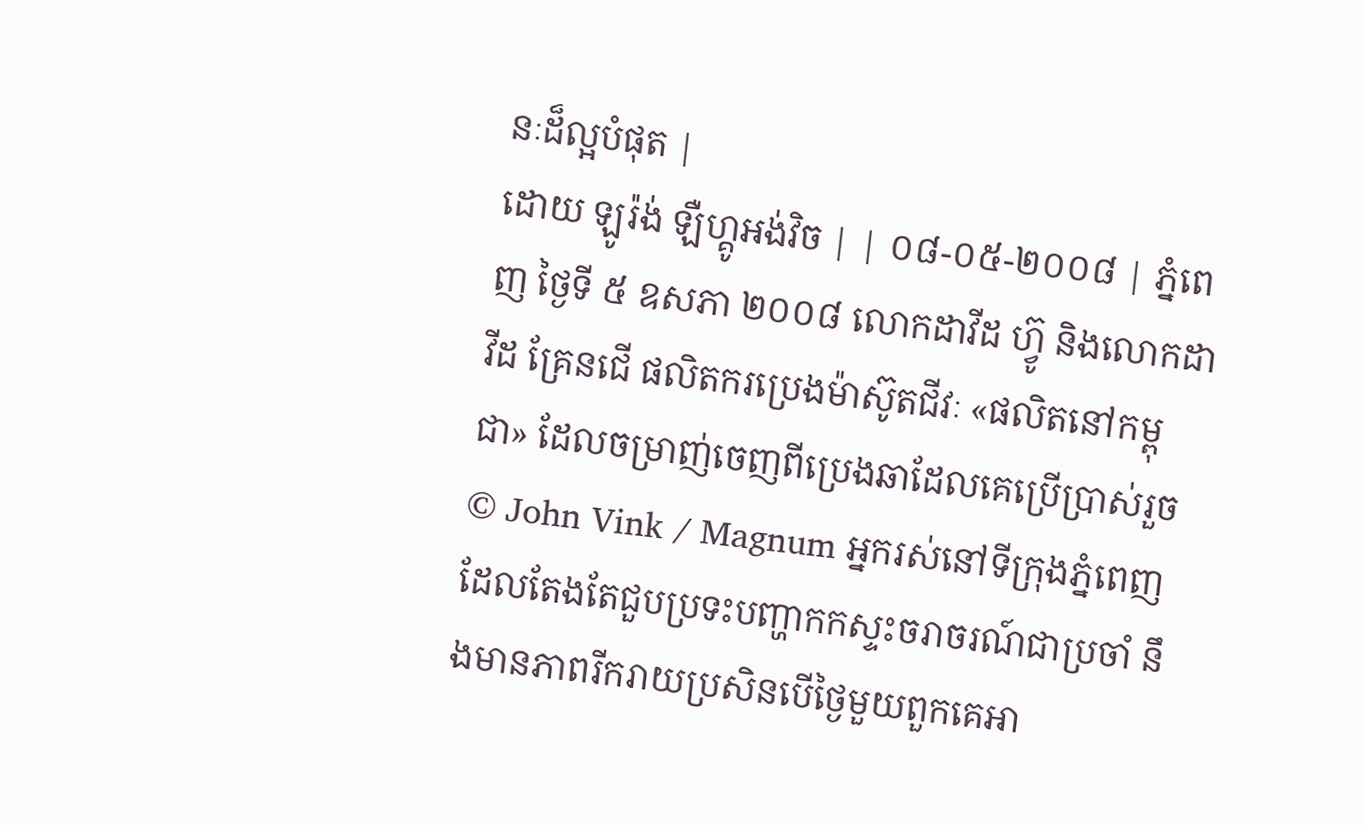នៈដ៏ល្អបំផុត |
ដោយ ឡូរ៉ង់ ឡឺហ្គូអង់វិច | | ០៨-០៥-២០០៨ | ភ្នំពេញ ថ្ងៃទី ៥ ឧសភា ២០០៨ លោកដាវីដ ហ៊្វូ និងលោកដាវីដ គ្រែនជើ ផលិតករប្រេងម៉ាស៊ូតជីវៈ «ផលិតនៅកម្ពុជា» ដែលចម្រាញ់ចេញពីប្រេងឆាដែលគេប្រើប្រាស់រួច © John Vink / Magnum អ្នករស់នៅទីក្រុងភ្នំពេញដែលតែងតែជួបប្រទះបញ្ហាកកស្ទះចរាចរណ៍ជាប្រចាំ នឹងមានភាពរីករាយប្រសិនបើថ្ងៃមួយពួកគេអា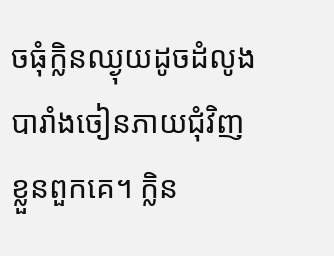ចធុំក្លិនឈ្ងុយដូចដំលូងបារាំងចៀនភាយជុំវិញខ្លួនពួកគេ។ ក្លិន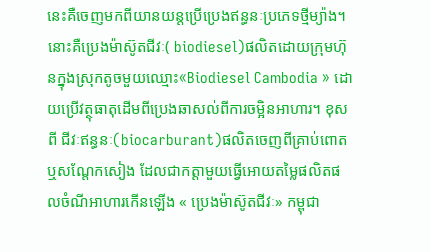នេះគឺចេញមកពីយានយន្តប្រើប្រេងឥន្ធនៈប្រភេទថ្មីម្យ៉ាង។ នោះគឺប្រេងម៉ាស៊ូតជីវៈ( biodiesel)ផលិតដោយក្រុមហ៊ុនក្នុងស្រុកតូចមួយឈ្មោះ«Biodiesel Cambodia » ដោយប្រើវត្ថុធាតុដើមពីប្រេងឆាសល់ពីការចម្អិនអាហារ។ ខុសពី ជីវៈឥន្ធនៈ(biocarburant)ផលិតចេញពីគ្រាប់ពោត ឬសណ្តែកសៀង ដែលជាកត្តាមួយធ្វើអោយតម្លៃផលិតផលចំណីអាហារកើនឡើង « ប្រេងម៉ាស៊ូតជីវៈ» កម្ពុជា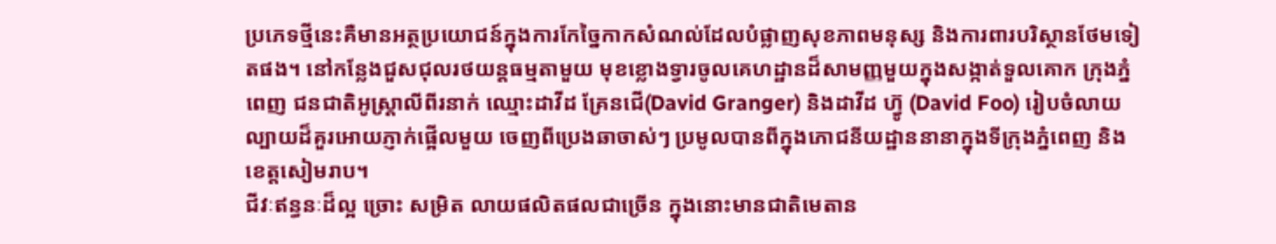ប្រភេទថ្មីនេះគឺមានអត្ថប្រយោជន៍ក្នុងការកែច្នៃកាកសំណល់ដែលបំផ្លាញសុខភាពមនុស្ស និងការពារបរិស្ថានថែមទៀតផង។ នៅកន្លែងជួសជុលរថយន្តធម្មតាមួយ មុខខ្លោងទ្វារចូលគេហដ្ឋានដ៏សាមញ្ញមួយក្នុងសង្កាត់ទួលគោក ក្រុងភ្នំពេញ ជនជាតិអូស្រ្តាលីពីរនាក់ ឈ្មោះដាវីដ គ្រែនជើ(David Granger) និងដាវីដ ហ៊្វូ (David Foo) រៀបចំលាយល្បាយដ៏គួរអោយភ្ញាក់ផ្អើលមួយ ចេញពីប្រេងឆាចាស់ៗ ប្រមូលបានពីក្នុងភោជនីយដ្ឋាននានាក្នុងទីក្រុងភ្នំពេញ និងខេត្តសៀមរាប។
ជីវៈឥន្ធនៈដ៏ល្អ ច្រោះ សម្រិត លាយផលិតផលជាច្រើន ក្នុងនោះមានជាតិមេតាន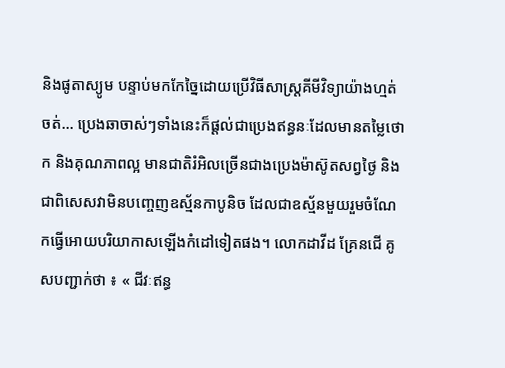និងផូតាស្យូម បន្ទាប់មកកែច្នៃដោយប្រើវិធីសាស្រ្តគីមីវិទ្យាយ៉ាងហ្មត់ចត់... ប្រេងឆាចាស់ៗទាំងនេះក៏ផ្តល់ជាប្រេងឥន្ធនៈដែលមានតម្លៃថោក និងគុណភាពល្អ មានជាតិរំអិលច្រើនជាងប្រេងម៉ាស៊ូតសព្វថ្ងៃ និងជាពិសេសវាមិនបញ្ចេញឧស្ម័នកាបូនិច ដែលជាឧស្ម័នមួយរួមចំណែកធ្វើអោយបរិយាកាសឡើងកំដៅទៀតផង។ លោកដាវីដ គ្រែនជើ គូសបញ្ជាក់ថា ៖ « ជីវៈឥន្ធ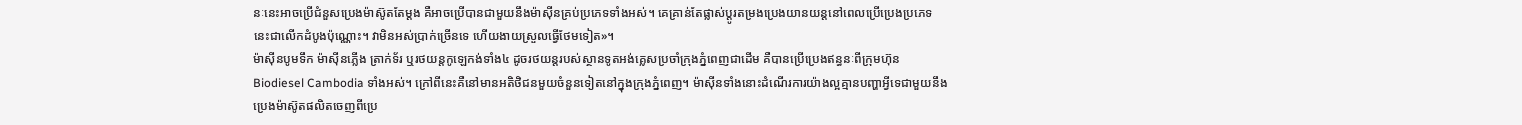នៈនេះអាចប្រើជំនួសប្រេងម៉ាស៊ូតតែម្តង គឺអាចប្រើបានជាមួយនឹងម៉ាស៊ីនគ្រប់ប្រភេទទាំងអស់។ គេគ្រាន់តែផ្លាស់ប្តូរតម្រងប្រេងយានយន្តនៅពេលប្រើប្រេងប្រភេទនេះជាលើកដំបូងប៉ុណ្ណោះ។ វាមិនអស់ប្រាក់ច្រើនទេ ហើយងាយស្រួលធ្វើថែមទៀត»។
ម៉ាស៊ីនបូមទឹក ម៉ាស៊ីនភ្លើង ត្រាក់ទ័រ ឬរថយន្តកូឡេកង់ទាំង៤ ដូចរថយន្តរបស់ស្ថានទូតអង់គ្លេសប្រចាំក្រុងភ្នំពេញជាដើម គឺបានប្រើប្រេងឥន្ធនៈពីក្រុមហ៊ុន Biodiesel Cambodia ទាំងអស់។ ក្រៅពីនេះគឺនៅមានអតិថិជនមួយចំនួនទៀតនៅក្នុងក្រុងភ្នំពេញ។ ម៉ាស៊ីនទាំងនោះដំណើរការយ៉ាងល្អគ្មានបញ្ហាអ្វីទេជាមួយនឹងប្រេងម៉ាស៊ូតផលិតចេញពីប្រេ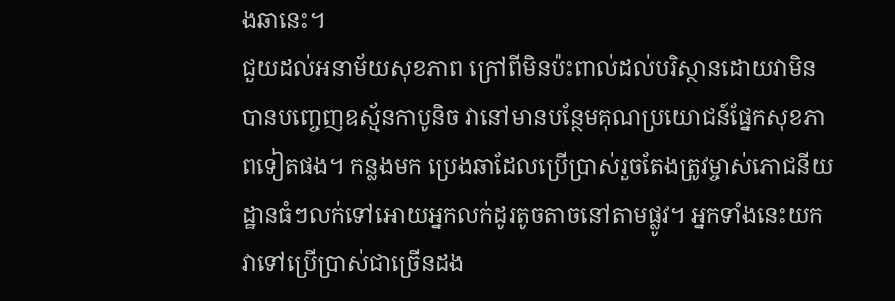ងឆានេះ។
ជួយដល់អនាម័យសុខភាព ក្រៅពីមិនប៉ះពាល់ដល់បរិស្ថានដោយវាមិនបានបញ្ចេញឧស្ម័នកាបូនិច វានៅមានបន្ថែមគុណប្រយោជន៍ផ្នែកសុខភាពទៀតផង។ កន្លងមក ប្រេងឆាដែលប្រើប្រាស់រួចតែងត្រូវម្ចាស់ភោជនីយដ្ឋានធំៗលក់ទៅអោយអ្នកលក់ដូរតូចតាចនៅតាមផ្លូវ។ អ្នកទាំងនេះយកវាទៅប្រើប្រាស់ជាច្រើនដង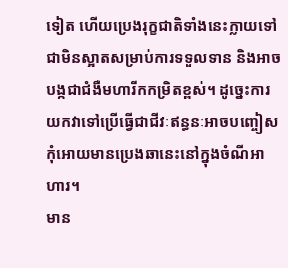ទៀត ហើយប្រេងរុក្ខជាតិទាំងនេះក្លាយទៅជាមិនស្អាតសម្រាប់ការទទួលទាន និងអាចបង្កជាជំងឺមហារីកកម្រិតខ្ពស់។ ដូច្នេះការយកវាទៅប្រើធ្វើជាជីវៈឥន្ធនៈអាចបញ្ចៀសកុំអោយមានប្រេងឆានេះនៅក្នុងចំណីអាហារ។
មាន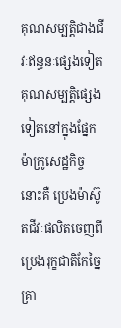គុណសម្បត្តិជាងជីវៈឥន្ធនៈផ្សេងទៀត គុណសម្បត្តិផ្សេងទៀតនៅក្នុងផ្នែកម៉ាក្រូសេដ្ឋកិច្ច នោះគឺ ប្រេងម៉ាស៊ូតជីវៈផលិតចេញពីប្រេងរុក្ខជាតិកែច្នៃគ្រា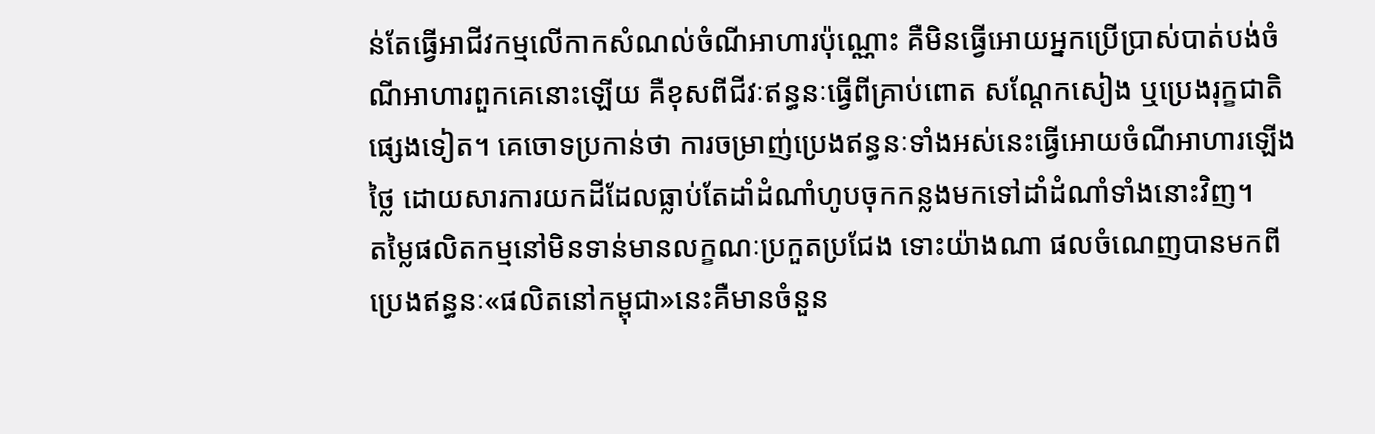ន់តែធ្វើអាជីវកម្មលើកាកសំណល់ចំណីអាហារប៉ុណ្ណោះ គឺមិនធ្វើអោយអ្នកប្រើប្រាស់បាត់បង់ចំណីអាហារពួកគេនោះឡើយ គឺខុសពីជីវៈឥន្ធនៈធ្វើពីគ្រាប់ពោត សណ្តែកសៀង ឬប្រេងរុក្ខជាតិផ្សេងទៀត។ គេចោទប្រកាន់ថា ការចម្រាញ់ប្រេងឥន្ធនៈទាំងអស់នេះធ្វើអោយចំណីអាហារឡើងថ្លៃ ដោយសារការយកដីដែលធ្លាប់តែដាំដំណាំហូបចុកកន្លងមកទៅដាំដំណាំទាំងនោះវិញ។
តម្លៃផលិតកម្មនៅមិនទាន់មានលក្ខណៈប្រកួតប្រជែង ទោះយ៉ាងណា ផលចំណេញបានមកពីប្រេងឥន្ធនៈ«ផលិតនៅកម្ពុជា»នេះគឺមានចំនួន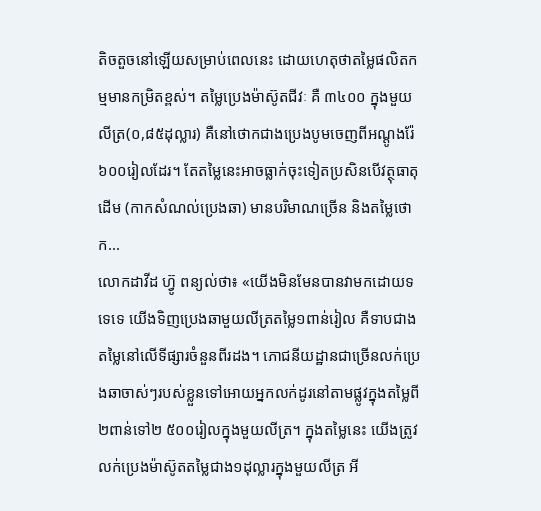តិចតួចនៅឡើយសម្រាប់ពេលនេះ ដោយហេតុថាតម្លៃផលិតកម្មមានកម្រិតខ្ពស់។ តម្លៃប្រេងម៉ាស៊ូតជីវៈ គឺ ៣៤០០ ក្នុងមួយលីត្រ(០,៨៥ដុល្លារ) គឺនៅថោកជាងប្រេងបូមចេញពីអណ្តូងរ៉ែ៦០០រៀលដែរ។ តែតម្លៃនេះអាចធ្លាក់ចុះទៀតប្រសិនបើវត្ថុធាតុដើម (កាកសំណល់ប្រេងឆា) មានបរិមាណច្រើន និងតម្លៃថោក...
លោកដាវីដ ហ៊្វូ ពន្យល់ថា៖ «យើងមិនមែនបានវាមកដោយទទេទេ យើងទិញប្រេងឆាមួយលីត្រតម្លៃ១ពាន់រៀល គឺទាបជាងតម្លៃនៅលើទីផ្សារចំនួនពីរដង។ ភោជនីយដ្ឋានជាច្រើនលក់ប្រេងឆាចាស់ៗរបស់ខ្លួនទៅអោយអ្នកលក់ដូរនៅតាមផ្លូវក្នុងតម្លៃពី២ពាន់ទៅ២ ៥០០រៀលក្នុងមួយលីត្រ។ ក្នុងតម្លៃនេះ យើងត្រូវលក់ប្រេងម៉ាស៊ូតតម្លៃជាង១ដុល្លារក្នុងមួយលីត្រ អី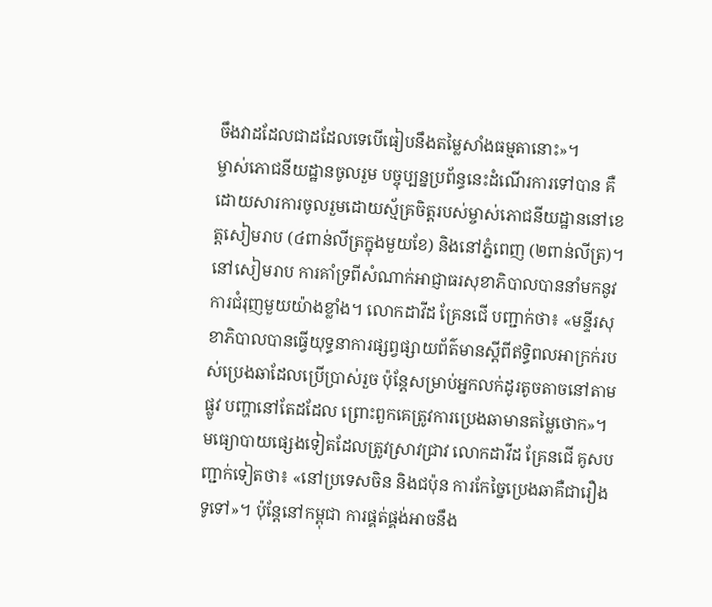ចឹងវាដដែលជាដដែលទេបើធៀបនឹងតម្លៃសាំងធម្មតានោះ»។
ម្ចាស់ភោជនីយដ្ឋានចូលរួម បច្ចុប្បន្នប្រព័ន្ធនេះដំណើរការទៅបាន គឺដោយសារការចូលរួមដោយស្ម័គ្រចិត្តរបស់ម្ចាស់ភោជនីយដ្ឋាននៅខេត្តសៀមរាប (៤ពាន់លីត្រក្នុងមួយខែ) និងនៅភ្នំពេញ (២ពាន់លីត្រ)។ នៅសៀមរាប ការគាំទ្រពីសំណាក់អាជ្ញាធរសុខាភិបាលបាននាំមកនូវការជំរុញមួយយ៉ាងខ្លាំង។ លោកដាវីដ គ្រែនជើ បញ្ជាក់ថា៖ «មន្ទីរសុខាភិបាលបានធ្វើយុទ្ធនាការផ្សព្វផ្សាយព័ត៌មានស្តីពីឥទ្ធិពលអាក្រក់របស់ប្រេងឆាដែលប្រើប្រាស់រួច ប៉ុន្តែសម្រាប់អ្នកលក់ដូរតូចតាចនៅតាមផ្លូវ បញ្ហានៅតែដដែល ព្រោះពួកគេត្រូវការប្រេងឆាមានតម្លៃថោក»។
មធ្យោបាយផ្សេងទៀតដែលត្រូវស្រាវជ្រាវ លោកដាវីដ គ្រែនជើ គូសបញ្ជាក់ទៀតថា៖ «នៅប្រទេសចិន និងជប៉ុន ការកែច្នៃប្រេងឆាគឺជារឿងទូទៅ»។ ប៉ុន្តែនៅកម្ពុជា ការផ្គត់ផ្គង់អាចនឹង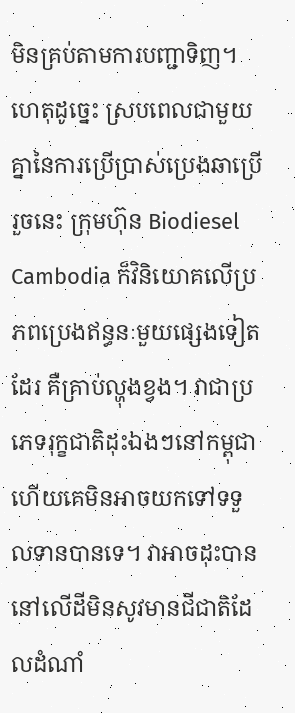មិនគ្រប់តាមការបញ្ជាទិញ។ ហេតុដូច្នេះ ស្របពេលជាមួយគ្នានៃការប្រើប្រាស់ប្រេងឆាប្រើរួចនេះ ក្រុមហ៊ុន Biodiesel Cambodia ក៏វិនិយោគលើប្រភពប្រេងឥន្ធនៈមួយផ្សេងទៀតដែរ គឺគ្រាប់ល្ហុងខ្វង។ វាជាប្រភេទរុក្ខជាតិដុះឯងៗនៅកម្ពុជា ហើយគេមិនអាចយកទៅទទួលទានបានទេ។ វាអាចដុះបាននៅលើដីមិនសូវមានជីជាតិដែលដំណាំ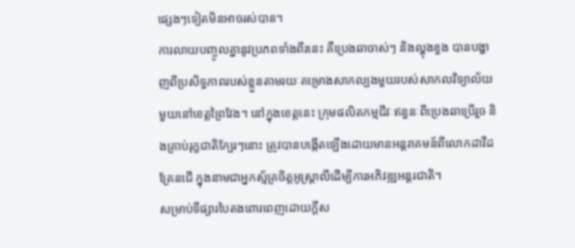ផ្សេងៗទៀតមិនអាចរស់បាន។
ការលាយបញ្ចូលគ្នានូវប្រភពទាំងពីរនេះ គឺប្រេងឆាចាស់ៗ និងល្ហុងខ្វង បានបង្ហាញពីប្រសិទ្ធភាពរបស់ខ្លួនតាមរយៈគម្រោងសាកល្បងមួយរបស់សាកលវិទ្យាល័យមួយនៅខេត្តព្រៃវែង។ នៅក្នុងខេត្តនេះ ក្រុមផលិតកម្មជីវៈឥន្ធនៈពីប្រេងឆាប្រើរួច និងគ្រាប់រុក្ខជាតិក្បែរៗនោះ ត្រូវបានបង្កើតឡើងដោយមានអន្តរាគមន៍ពីលោកដាវីដ គ្រែនជើ ក្នុងនាមជាអ្នកស្ម័គ្រចិត្តអូស្រ្តាលីដើម្បីការអភិវឌ្ឍអន្តរជាតិ។
សម្រាប់ទីផ្សារបៃតងពោរពេញដោយក្តីស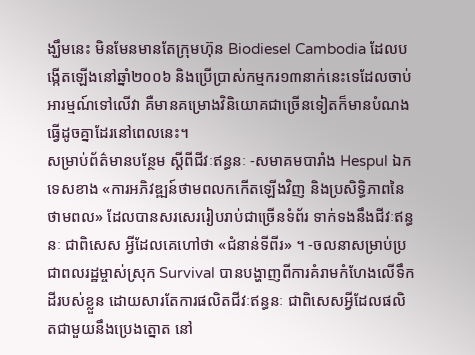ង្ឃឹមនេះ មិនមែនមានតែក្រុមហ៊ុន Biodiesel Cambodia ដែលបង្កើតឡើងនៅឆ្នាំ២០០៦ និងប្រើប្រាស់កម្មករ១៣នាក់នេះទេដែលចាប់អារម្មណ៍ទៅលើវា គឺមានគម្រោងវិនិយោគជាច្រើនទៀតក៏មានបំណងធ្វើដូចគ្នាដែរនៅពេលនេះ។
សម្រាប់ព័ត៌មានបន្ថែម ស្តីពីជីវៈឥន្ធនៈ -សមាគមបារាំង Hespul ឯកទេសខាង «ការអភិវឌ្ឍន៍ថាមពលកកើតឡើងវិញ និងប្រសិទ្ធិភាពនៃថាមពល» ដែលបានសរសេររៀបរាប់ជាច្រើនទំព័រ ទាក់ទងនឹងជីវៈឥន្ធនៈ ជាពិសេស អ្វីដែលគេហៅថា «ជំនាន់ទីពីរ» ។ -ចលនាសម្រាប់ប្រជាពលរដ្ឋម្ចាស់ស្រុក Survival បានបង្ហាញពីការគំរាមកំហែងលើទឹកដីរបស់ខ្លួន ដោយសារតែការផលិតជីវៈឥន្ធនៈ ជាពិសេសអ្វីដែលផលិតជាមួយនឹងប្រេងត្នោត នៅ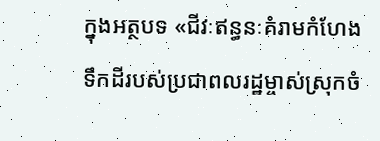ក្នុងអត្ថបទ «ជីវៈឥន្ធនៈគំរាមកំហែងទឹកដីរបស់ប្រជាពលរដ្ឋម្ចាស់ស្រុកចំ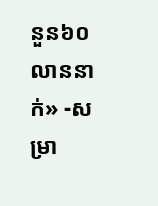នួន៦០លាននាក់» -សម្រា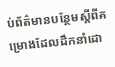ប់ព័ត៌មានបន្ថែមស្តីពីគម្រោងដែលដឹកនាំដោ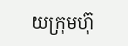យក្រុមហ៊ុ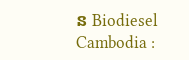ន Biodiesel Cambodia :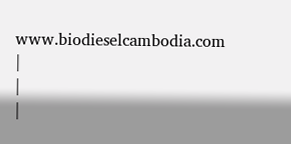www.biodieselcambodia.com
|
|
|